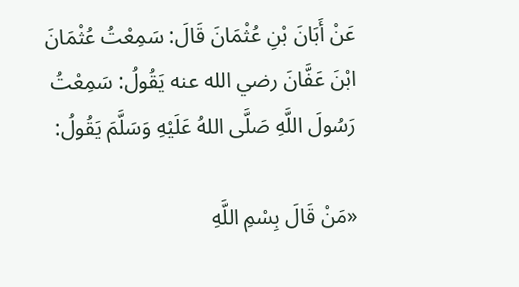عَنْ أَبَانَ بْنِ عُثْمَانَ قَالَ: سَمِعْتُ عُثْمَانَ ابْنَ عَفَّانَ رضي الله عنه يَقُولُ: سَمِعْتُ رَسُولَ اللَّهِ صَلَّى اللهُ عَلَيْهِ وَسَلَّمَ يَقُولُ:

«مَنْ قَالَ بِسْمِ اللَّهِ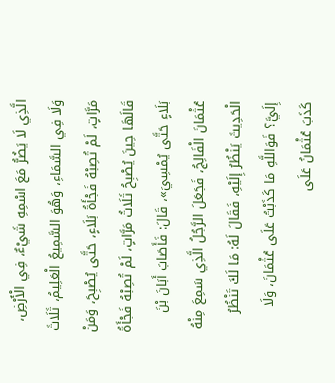الَّذِي لَا يَضُرُّ مَعَ اسْمِهِ شَيْءٌ، فِي الْأَرْضِ، وَلَا فِي السَّمَاءِ، وَهُوَ السَّمِيعُ الْعَلِيمُ، ثَلَاثَ مَرَّاتٍ، لَمْ تُصِبْهُ فَجْأَةُ بَلَاءٍ، حَتَّى يُصْبِحَ، وَمَنْ قَالَهَا حِينَ يُصْبِحُ ثَلَاثُ مَرَّاتٍ، لَمْ تُصِبْهُ فَجْأَةُ بَلَاءٍ حَتَّى يُمْسِيَ»، قَالَ: فَأَصَابَ أَبَانَ بْنَ عُثْمَانَ الْفَالِجُ، فَجَعَلَ الرَّجُلُ الَّذِي سَمِعَ مِنْهُ الْحَدِيثَ يَنْظُرُ إِلَيْهِ، فَقَالَ لَهُ: مَا لَكَ تَنْظُرُ إِلَيَّ؟ فَوَاللَّهِ مَا كَذَبْتُ عَلَى عُثْمَانَ، وَلَا كَذَبَ عُثْمَانُ عَلَى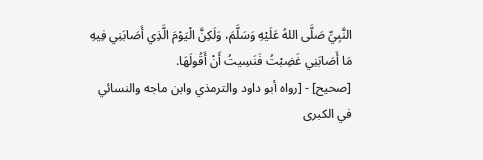النَّبِيِّ صَلَّى اللهُ عَلَيْهِ وَسَلَّمَ، وَلَكِنَّ الْيَوْمَ الَّذِي أَصَابَنِي فِيهِ مَا أَصَابَنِي غَضِبْتُ فَنَسِيتُ أَنْ أَقُولَهَا.
[صحيح] - [رواه أبو داود والترمذي وابن ماجه والنسائي في الكبرى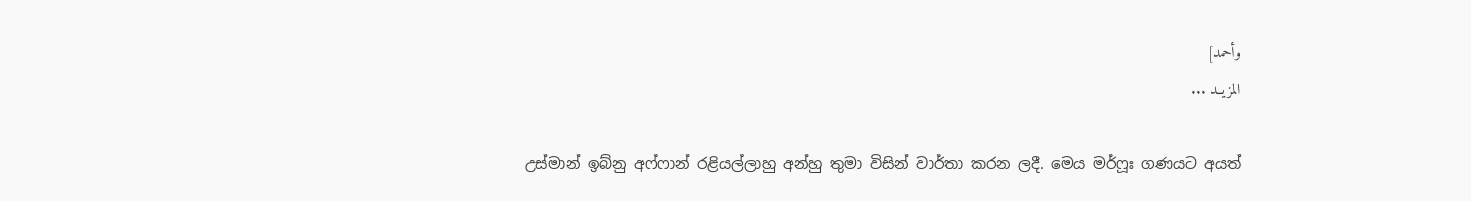وأحمد]
المزيــد ...

උස්මාන් ඉබ්නු අෆ්ෆාන් රළියල්ලාහු අන්හු තුමා විසින් වාර්තා කරන ලදී. මෙය මර්ෆූඃ ගණයට අයත්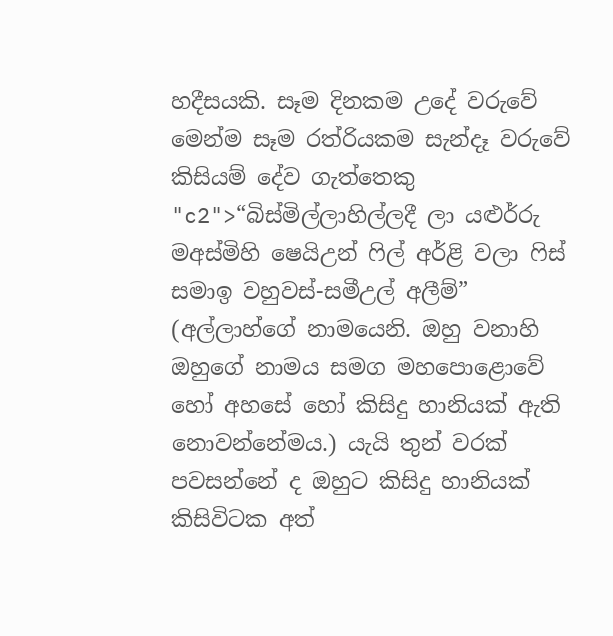හදීසයකි. සෑම දිනකම උදේ වරුවේ මෙන්ම සෑම රත්රියකම සැන්දෑ වරුවේ කිසියම් දේව ගැත්තෙකු "c2">“බිස්මිල්ලාහිල්ලදී ලා යළුර්රු මඅස්මිහි ෂෙයිඋන් ෆිල් අර්ළි වලා ෆිස් සමාඉ වහුවස්-සමීඋල් අලීම්” (අල්ලාහ්ගේ නාමයෙනි. ඔහු වනාහි ඔහුගේ නාමය සමග මහපොළොවේ හෝ අහසේ හෝ කිසිදු හානියක් ඇති නොවන්නේමය.) යැයි තුන් වරක් පවසන්නේ ද ඔහුට කිසිදු හානියක් කිසිවිටක අත්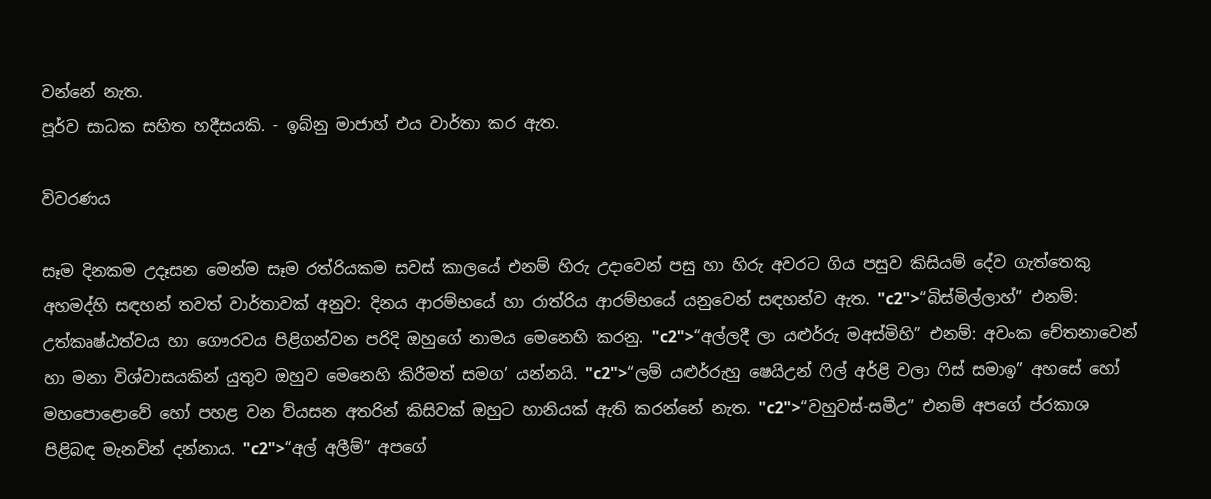වන්නේ නැත.
පූර්ව සාධක සහිත හදීසයකි. - ඉබ්නු මාජාහ් එය වාර්තා කර ඇත.

විවරණය

සෑම දිනකම උදෑසන මෙන්ම සෑම රත්රියකම සවස් කාලයේ එනම් හිරු උදාවෙන් පසු හා හිරු අවරට ගිය පසුව කිසියම් දේව ගැත්තෙකු අහමද්හි සඳහන් තවත් වාර්තාවක් අනුව: දිනය ආරම්භයේ හා රාත්රිය ආරම්භයේ යනුවෙන් සඳහන්ව ඇත. "c2">“බිස්මිල්ලාහ්” එනම්: උත්කෘෂ්ඨත්වය හා ගෞරවය පිළිගන්වන පරිදි ඔහුගේ නාමය මෙනෙහි කරනු. "c2">“අල්ලදී ලා යළුර්රු මඅස්මිහි” එනම්: අවංක චේතනාවෙන් හා මනා විශ්වාසයකින් යුතුව ඔහුව මෙනෙහි කිරීමත් සමග’ යන්නයි. "c2">“ලම් යළුර්රුහු ෂෙයිඋන් ෆිල් අර්ළි වලා ෆිස් සමාඉ” අහසේ හෝ මහපොළොවේ හෝ පහළ වන ව්යසන අතරින් කිසිවක් ඔහුට හානියක් ඇති කරන්නේ නැත. "c2">“වහුවස්-සමීඋ” එනම් අපගේ ප්රකාශ පිළිබඳ මැනවින් දන්නාය. "c2">“අල් අලීම්” අපගේ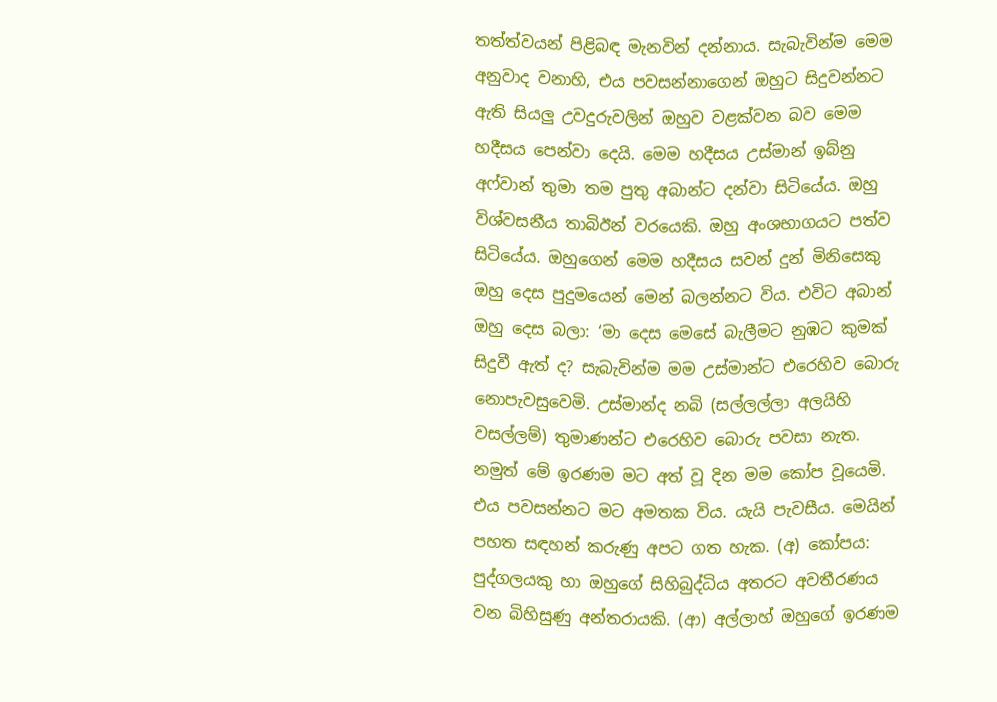තත්ත්වයන් පිළිබඳ මැනවින් දන්නාය. සැබැවින්ම මෙම අනුවාද වනාහි, එය පවසන්නාගෙන් ඔහුට සිදුවන්නට ඇති සියලු උවදුරුවලින් ඔහුව වළක්වන බව මෙම හදීසය පෙන්වා දෙයි. මෙම හදීසය උස්මාන් ඉබ්නු අෆ්වාන් තුමා තම පුතු අබාන්ට දන්වා සිටියේය. ඔහු විශ්වසනීය තාබිඊන් වරයෙකි. ඔහු අංශභාගයට පත්ව සිටියේය. ඔහුගෙන් මෙම හදීසය සවන් දුන් මිනිසෙකු ඔහු දෙස පුදුමයෙන් මෙන් බලන්නට විය. එවිට අබාන් ඔහු දෙස බලා: ‘මා දෙස මෙසේ බැලීමට නුඹට කුමක් සිදුවී ඇත් ද? සැබැවින්ම මම උස්මාන්ට එරෙහිව බොරු නොපැවසුවෙමි. උස්මාන්ද නබි (සල්ලල්ලා අලයිහි වසල්ලම්) තුමාණන්ට එරෙහිව බොරු පවසා නැත. නමුත් මේ ඉරණම මට අත් වූ දින මම කෝප වූයෙමි. එය පවසන්නට මට අමතක විය. යැයි පැවසීය. මෙයින් පහත සඳහන් කරුණු අපට ගත හැක. (අ) කෝපය: පුද්ගලයකු හා ඔහුගේ සිහිබුද්ධිය අතරට අවතීරණය වන බිහිසුණු අන්තරායකි. (ආ) අල්ලාහ් ඔහුගේ ඉරණම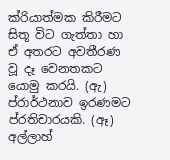ක්රියාත්මක කිරීමට සිතූ විට ගැත්තා හා ඒ අතරට අවතීරණ වූ දෑ වෙනතකට යොමු කරයි. (ඇ) ප්රාර්ථනාව ඉරණමට ප්රතිචාරයකි. (ඈ) අල්ලාහ්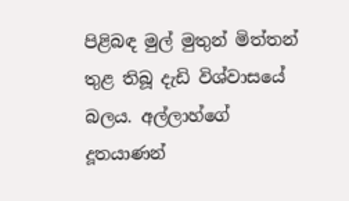පිළිබඳ මුල් මුතුන් මිත්තන් තුළ තිබූ දැඩි විශ්වාසයේ බලය. අල්ලාහ්ගේ දූතයාණන්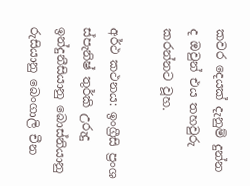කවර දෙයක් දැනුම් දුන්න ද ඔවුන් එය තහවුරු කරන්නට වූහ.

අර්ථ කථනය: ඉංග්‍රීසි ප්‍රංශ ස්පැනිෂ් තුර්කි උරුදු ඉන්දුනීසියානු බොස්නියානු රුසියානු බෙංගාලි චීන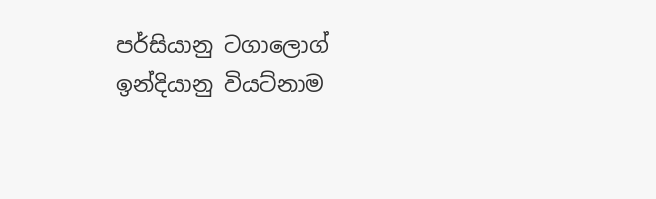පර්සියානු ටගාලොග් ඉන්දියානු වියට්නාම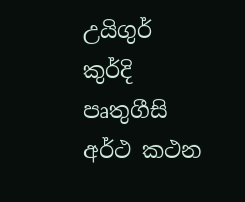උයිගුර් කුර්දි පෘතුගීසි
අර්ථ කථන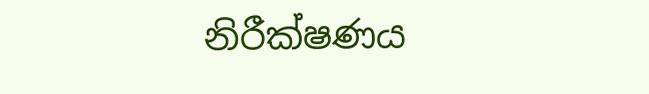නිරීක්ෂණය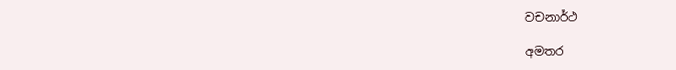වචනාර්ථ

අමතර